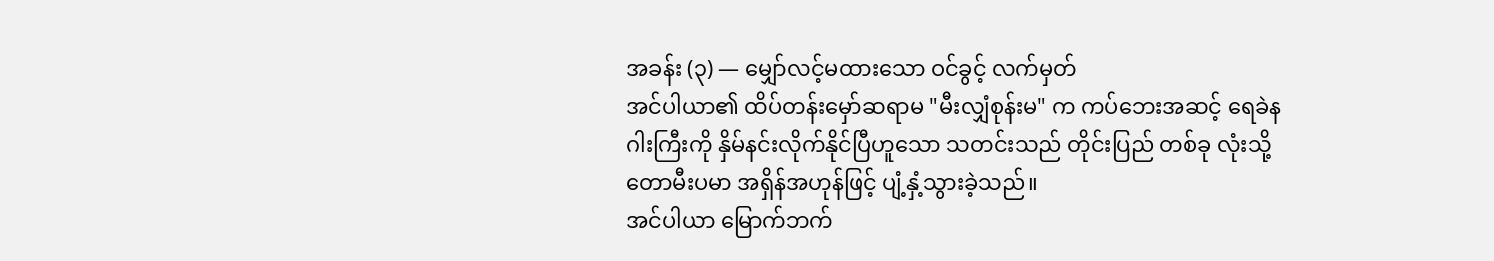အခန်း (၃) — မျှော်လင့်မထားသော ဝင်ခွင့် လက်မှတ်
အင်ပါယာ၏ ထိပ်တန်းမှော်ဆရာမ "မီးလျှံစုန်းမ" က ကပ်ဘေးအဆင့် ရေခဲနဂါးကြီးကို နှိမ်နင်းလိုက်နိုင်ပြီဟူသော သတင်းသည် တိုင်းပြည် တစ်ခု လုံးသို့ တောမီးပမာ အရှိန်အဟုန်ဖြင့် ပျံ့နှံ့သွားခဲ့သည်။
အင်ပါယာ မြောက်ဘက်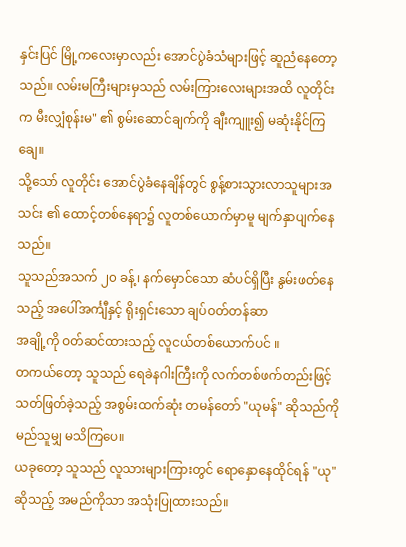နှင်းပြင် မြို့ကလေးမှာလည်း အောင်ပွဲခံသံများဖြင့် ဆူညံနေတော့သည်။ လမ်းမကြီးများမှသည် လမ်းကြားလေးများအထိ လူတိုင်းက မီးလျှံစုန်းမ" ၏ စွမ်းဆောင်ချက်ကို ချီးကျူး၍ မဆုံးနိုင်ကြချေ။
သို့သော် လူတိုင်း အောင်ပွဲခံနေချိန်တွင် စွန့်စားသွားလာသူများအသင်း ၏ ထောင့်တစ်နေရာ၌ လူတစ်ယောက်မှာမူ မျက်နှာပျက်နေသည်။
သူသည်အသက် ၂၀ ခန့်၊ နက်မှောင်သော ဆံပင်ရှိပြီး နွမ်းဖတ်နေသည့် အပေါ်အင်္ကျီနှင့် ရိုးရှင်းသော ချပ်ဝတ်တန်ဆာ
အချို့ကို ဝတ်ဆင်ထားသည့် လူငယ်တစ်ယောက်ပင် ။
တကယ်တော့ သူသည် ရေခဲနဂါးကြီးကို လက်တစ်ဖက်တည်းဖြင့် သတ်ဖြတ်ခဲ့သည့် အစွမ်းထက်ဆုံး တမန်တော် "ယုမန်" ဆိုသည်ကို မည်သူမျှ မသိကြပေ။
ယခုတော့ သူသည် လူသားများကြားတွင် ရောနှောနေထိုင်ရန် "ယု" ဆိုသည့် အမည်ကိုသာ အသုံးပြုထားသည်။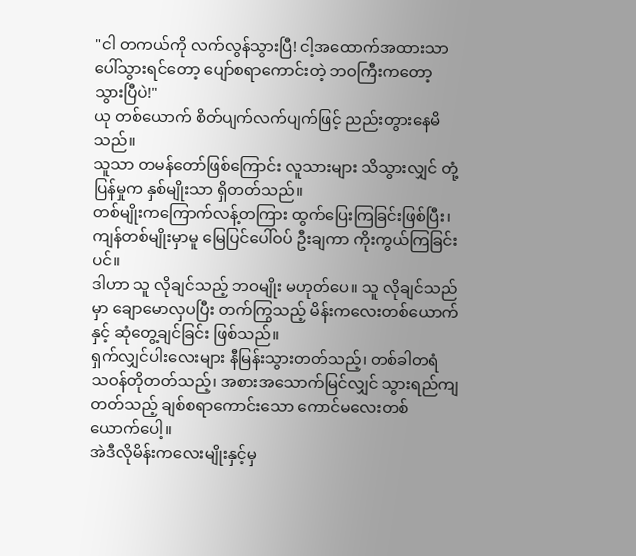"ငါ တကယ်ကို လက်လွန်သွားပြီ! ငါ့အထောက်အထားသာ ပေါ်သွားရင်တော့ ပျော်စရာကောင်းတဲ့ ဘဝကြီးကတော့ သွားပြီပဲ!"
ယု တစ်ယောက် စိတ်ပျက်လက်ပျက်ဖြင့် ညည်းတွားနေမိသည်။
သူသာ တမန်တော်ဖြစ်ကြောင်း လူသားများ သိသွားလျှင် တုံ့ပြန်မှုက နှစ်မျိုးသာ ရှိတတ်သည်။
တစ်မျိုးကကြောက်လန့်တကြား ထွက်ပြေးကြခြင်းဖြစ်ပြီး၊ ကျန်တစ်မျိုးမှာမူ မြေပြင်ပေါ်ဝပ် ဦးချကာ ကိုးကွယ်ကြခြင်းပင်။
ဒါဟာ သူ လိုချင်သည့် ဘဝမျိုး မဟုတ်ပေ။ သူ လိုချင်သည်မှာ ချောမောလှပပြီး တက်ကြွသည့် မိန်းကလေးတစ်ယောက်နှင့် ဆုံတွေ့ချင်ခြင်း ဖြစ်သည်။
ရှက်လျှင်ပါးလေးများ နီမြန်းသွားတတ်သည့်၊ တစ်ခါတရံ သဝန်တိုတတ်သည့်၊ အစားအသောက်မြင်လျှင် သွားရည်ကျတတ်သည့် ချစ်စရာကောင်းသော ကောင်မလေးတစ်ယောက်ပေါ့။
အဲဒီလိုမိန်းကလေးမျိုးနှင့်မှ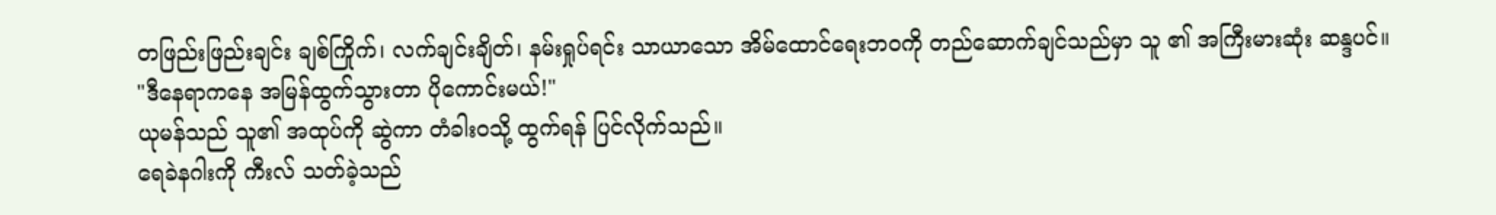တဖြည်းဖြည်းချင်း ချစ်ကြိုက်၊ လက်ချင်းချိတ်၊ နမ်းရှုပ်ရင်း သာယာသော အိမ်ထောင်ရေးဘဝကို တည်ဆောက်ချင်သည်မှာ သူ ၏ အကြီးမားဆုံး ဆန္ဒပင်။
"ဒီနေရာကနေ အမြန်ထွက်သွားတာ ပိုကောင်းမယ်!"
ယုမန်သည် သူ၏ အထုပ်ကို ဆွဲကာ တံခါးဝသို့ ထွက်ရန် ပြင်လိုက်သည်။
ရေခဲနဂါးကို ကီးလ် သတ်ခဲ့သည်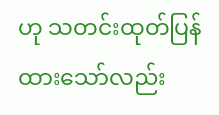ဟု သတင်းထုတ်ပြန်ထားသော်လည်း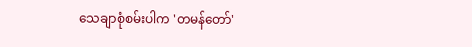သေချာစုံစမ်းပါက 'တမန်တော်'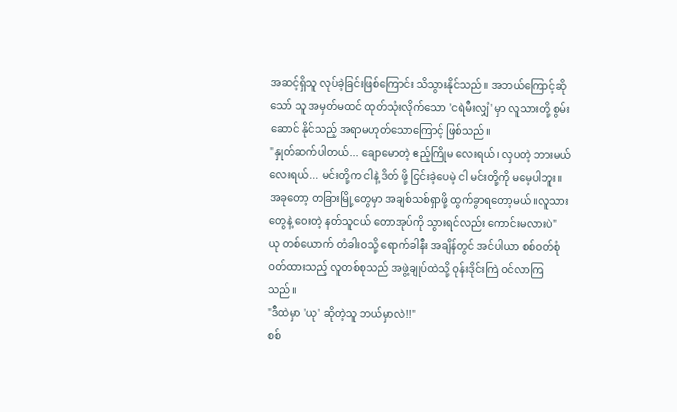အဆင့်ရှိသူ လုပ်ခဲ့ခြင်းဖြစ်ကြောင်း သိသွားနိုင်သည်။ အဘယ်ကြောင့်ဆိုသော် သူ အမှတ်မထင် ထုတ်သုံးလိုက်သော 'ငရဲမီးလျှံ' မှာ လူသားတို့ စွမ်း ဆောင် နိုင်သည့် အရာမဟုတ်သောကြောင့် ဖြစ်သည်။
"နှုတ်ဆက်ပါတယ်... ချောမောတဲ့ ဧည့်ကြိုမ လေးရယ်၊ လှပတဲ့ ဘားမယ်လေးရယ်... မင်းတို့က ငါနဲ့ ဒိတ် ဖို့ ငြင်းခဲ့ပေမဲ့ ငါ မင်းတို့ကို မမေ့ပါဘူး။ အခုတော့ တခြားမြို့တွေမှာ အချစ်သစ်ရှာဖို့ ထွက်ခွာရတော့မယ်။လူသားတွေနဲ့ ဝေးတဲ့ နတ်သူငယ် တောအုပ်ကို သွားရင်လည်း ကောင်းမလားပဲ"
ယု တစ်ယောက် တံခါးဝသို့ ရောက်ခါနီး အချိန်တွင် အင်ပါယာ စစ်ဝတ်စုံဝတ်ထားသည့် လူတစ်စုသည် အဖွဲ့ချုပ်ထဲသို့ ဝုန်းဒိုင်းကြဲ ဝင်လာကြသည်။
"ဒီထဲမှာ 'ယု' ဆိုတဲ့သူ ဘယ်မှာလဲ!!"
စစ်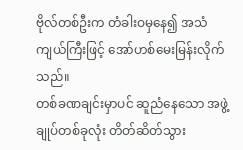ဗိုလ်တစ်ဦးက တံခါးဝမှနေ၍ အသံကျယ်ကြီးဖြင့် အော်ဟစ်မေးမြန်းလိုက်သည်။
တစ်ခဏချင်းမှာပင် ဆူညံနေသော အဖွဲ့ချုပ်တစ်ခုလုံး တိတ်ဆိတ်သွား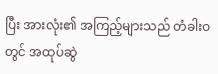ပြီး အားလုံး၏ အကြည့်များသည် တံခါးဝတွင် အထုပ်ဆွဲ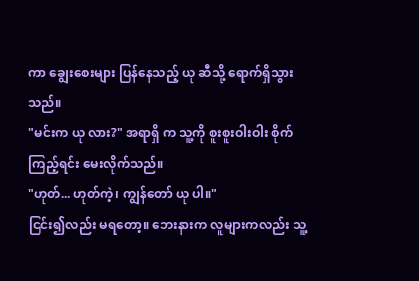ကာ ချွေးစေးများ ပြန်နေသည့် ယု ဆီသို့ ရောက်ရှိသွားသည်။
"မင်းက ယု လား?" အရာရှိ က သူ့ကို စူးစူးဝါးဝါး စိုက်ကြည့်ရင်း မေးလိုက်သည်။
"ဟုတ်... ဟုတ်ကဲ့၊ ကျွန်တော် ယု ပါ။"
ငြင်း၍လည်း မရတော့။ ဘေးနားက လူများကလည်း သူ့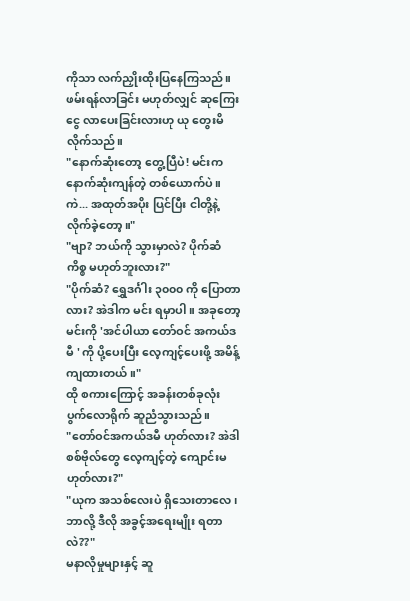ကိုသာ လက်ညှိုးထိုးပြနေကြသည်။ ဖမ်းရန်လာခြင်း မဟုတ်လျှင် ဆုကြေးငွေ လာပေးခြင်းလားဟု ယု တွေးမိလိုက်သည်။
"နောက်ဆုံးတော့ တွေ့ပြီပဲ! မင်းက နောက်ဆုံးကျန်တဲ့ တစ်ယောက်ပဲ။ ကဲ... အထုတ်အပိုး ပြင်ပြီး ငါတို့နဲ့ လိုက်ခဲ့တော့။"
"ဗျာ? ဘယ်ကို သွားမှာလဲ? ပိုက်ဆံကိစ္စ မဟုတ်ဘူးလား?"
"ပိုက်ဆံ? ရွှေဒင်္ဂါး ၃၀၀၀ ကို ပြောတာလား? အဲဒါက မင်း ရမှာပါ။ အခုတော့ မင်းကို 'အင်ပါယာ တော်ဝင် အကယ်ဒမီ ' ကို ပို့ပေးပြီး လေ့ကျင့်ပေးဖို့ အမိန့်ကျထားတယ်။"
ထို စကားကြောင့် အခန်းတစ်ခုလုံး ပွက်လောရိုက် ဆူညံသွားသည်။
"တော်ဝင်အကယ်ဒမီ ဟုတ်လား? အဲဒါ စစ်ဗိုလ်တွေ လေ့ကျင့်တဲ့ ကျောင်းမဟုတ်လား?"
"ယုက အသစ်လေးပဲ ရှိသေးတာလေ၊ ဘာလို့ ဒီလို အခွင့်အရေးမျိုး ရတာလဲ??"
မနာလိုမှုများနှင့် ဆူ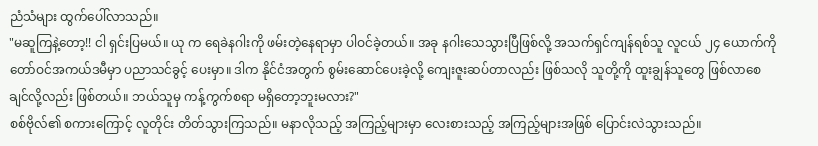ညံသံများ ထွက်ပေါ်လာသည်။
"မဆူကြနဲ့တော့!! ငါ ရှင်းပြမယ်။ ယု က ရေခဲနဂါးကို ဖမ်းတဲ့နေရာမှာ ပါဝင်ခဲ့တယ်။ အခု နဂါးသေသွားပြီဖြစ်လို့ အသက်ရှင်ကျန်ရစ်သူ လူငယ် ၂၄ ယောက်ကို တော်ဝင်အကယ်ဒမီမှာ ပညာသင်ခွင့် ပေးမှာ။ ဒါက နိုင်ငံအတွက် စွမ်းဆောင်ပေးခဲ့လို့ ကျေးဇူးဆပ်တာလည်း ဖြစ်သလို သူတို့ကို ထူးချွန်သူတွေ ဖြစ်လာစေချင်လို့လည်း ဖြစ်တယ်။ ဘယ်သူမှ ကန့်ကွက်စရာ မရှိတော့ဘူးမလား?"
စစ်ဗိုလ်၏ စကားကြောင့် လူတိုင်း တိတ်သွားကြသည်။ မနာလိုသည့် အကြည့်များမှာ လေးစားသည့် အကြည့်များအဖြစ် ပြောင်းလဲသွားသည်။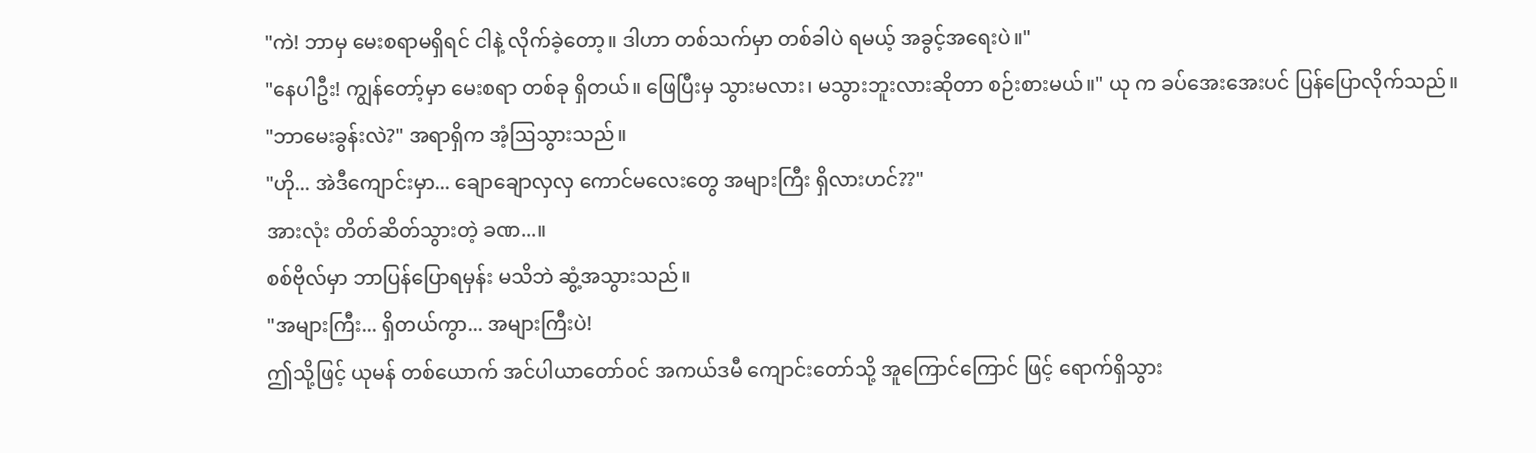"ကဲ! ဘာမှ မေးစရာမရှိရင် ငါနဲ့ လိုက်ခဲ့တော့။ ဒါဟာ တစ်သက်မှာ တစ်ခါပဲ ရမယ့် အခွင့်အရေးပဲ။"
"နေပါဦး! ကျွန်တော့်မှာ မေးစရာ တစ်ခု ရှိတယ်။ ဖြေပြီးမှ သွားမလား၊ မသွားဘူးလားဆိုတာ စဉ်းစားမယ်။" ယု က ခပ်အေးအေးပင် ပြန်ပြောလိုက်သည်။
"ဘာမေးခွန်းလဲ?" အရာရှိက အံ့ဩသွားသည်။
"ဟို... အဲဒီကျောင်းမှာ... ချောချောလှလှ ကောင်မလေးတွေ အများကြီး ရှိလားဟင်??"
အားလုံး တိတ်ဆိတ်သွားတဲ့ ခဏ...။
စစ်ဗိုလ်မှာ ဘာပြန်ပြောရမှန်း မသိဘဲ ဆွံ့အသွားသည်။
"အများကြီး... ရှိတယ်ကွာ... အများကြီးပဲ!
ဤသို့ဖြင့် ယုမန် တစ်ယောက် အင်ပါယာတော်၀င် အကယ်ဒမီ ကျောင်းတော်သို့ အူကြောင်ကြောင် ဖြင့် ရောက်ရှိသွား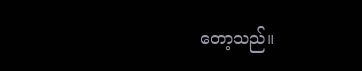တော့သည်။